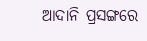ଆଦାନି ପ୍ରସଙ୍ଗରେ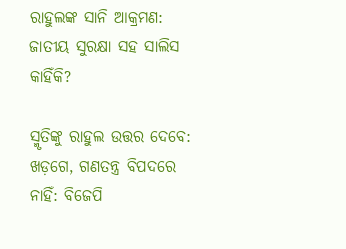ରାହୁଲଙ୍କ ସାନି ଆକ୍ରମଣ: ଜାତୀୟ ସୁରକ୍ଷା ସହ ସାଲିସ କାହିଁକି?

ସ୍ମୃତିଙ୍କୁ ରାହୁଲ ଉତ୍ତର ଦେବେ: ଖଡ଼ଗେ, ଗଣତନ୍ତ୍ର ବିପଦରେ ନାହିଁ: ବିଜେପି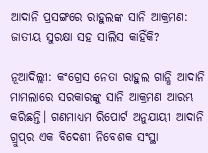ଆଦାନି ପ୍ରସଙ୍ଗରେ ରାହୁଲଙ୍କ ସାନି ଆକ୍ରମଣ: ଜାତୀୟ ସୁରକ୍ଷା ସହ ସାଲିସ କାହିଁକି?

ନୂଆଦିଲ୍ଲୀ: କଂଗ୍ରେସ ନେତା ରାହୁଲ ଗାନ୍ଧି ଆଦାନି ମାମଲାରେ ସରକାରଙ୍କୁ ସାନି ଆକ୍ରମଣ ଆରମ୍ଭ କରିଛନ୍ତି। ଗଣମାଧ୍ୟମ ରିପୋର୍ଟ ଅନୁଯାୟୀ ଆଦାନି ଗ୍ରୁପ୍‌ର ଏକ ବିଦେଶୀ ନିବେଶକ ସଂସ୍ଥା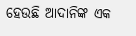ହେଉଛି ଆଦାନିଙ୍କ ଏକ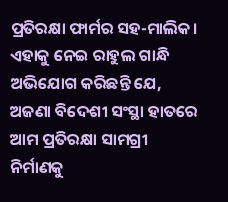ପ୍ରତିରକ୍ଷା ଫାର୍ମର ସହ-ମାଲିକ। ଏହାକୁ ନେଇ ରାହୁଲ ଗାନ୍ଧି ଅଭିଯୋଗ କରିଛନ୍ତି ଯେ, ଅଜଣା ବିଦେଶୀ ସଂସ୍ଥା ହାତରେ ଆମ ପ୍ରତିରକ୍ଷା ସାମଗ୍ରୀ ନିର୍ମାଣକୁ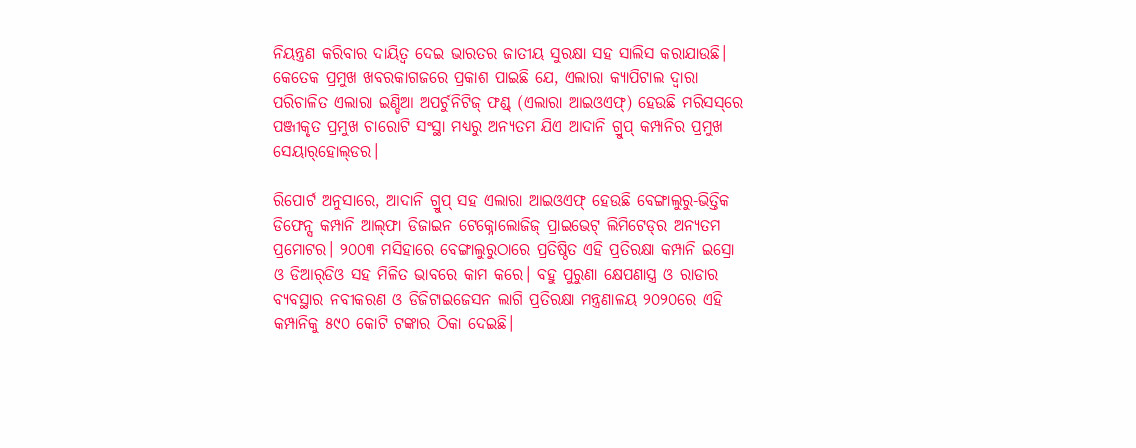ନିୟନ୍ତ୍ରଣ କରିବାର ଦାୟିତ୍ବ ଦେଇ ଭାରତର ଜାତୀୟ ସୁରକ୍ଷା ସହ ସାଲିସ କରାଯାଉଛି। କେତେକ ପ୍ରମୁଖ ଖବରକାଗଜରେ ପ୍ରକାଶ ପାଇଛି ଯେ, ଏଲାରା କ୍ୟାପିଟାଲ ଦ୍ବାରା ପରିଚାଳିତ ଏଲାରା ଇଣ୍ଡିଆ ଅପର୍ଚୁନିଟିଜ୍ ଫଣ୍ଡ୍ (ଏଲାରା ଆଇଓଏଫ୍‌) ହେଉଛି ମରିସସ୍‌ରେ ପଞ୍ଜୀକୃତ ପ୍ରମୁଖ ଚାରୋଟି ସଂସ୍ଥା ମଧ୍ୟରୁ ଅନ୍ୟତମ ଯିଏ ଆଦାନି ଗ୍ରୁପ୍ କମ୍ପାନିର ପ୍ରମୁଖ ସେୟାର୍‌ହୋଲ୍‌ଡର।

ରିପୋର୍ଟ ଅନୁସାରେ, ଆଦାନି ଗ୍ରୁପ୍ ସହ ଏଲାରା ଆଇଓଏଫ୍‌ ହେଉଛି ବେଙ୍ଗାଲୁରୁ-ଭିତ୍ତିକ ଡିଫେନ୍ସ କମ୍ପାନି ଆଲ୍‌ଫା ଡିଜାଇନ ଟେକ୍ନୋଲୋଜିଜ୍ ପ୍ରାଇଭେଟ୍ ଲିମିଟେଡ୍‌ର ଅନ୍ୟତମ ପ୍ରମୋଟର। ୨୦୦୩ ମସିହାରେ ବେଙ୍ଗାଲୁରୁଠାରେ ପ୍ରତିଷ୍ଠିତ ଏହି ପ୍ରତିରକ୍ଷା କମ୍ପାନି ଇସ୍ରୋ ଓ ଡିଆର୍‌ଡିଓ ସହ ମିଳିତ ଭାବରେ କାମ କରେ। ବହୁ ପୁରୁଣା କ୍ଷେପଣାସ୍ତ୍ର ଓ ରାଡାର ବ୍ୟବସ୍ଥାର ନବୀକରଣ ଓ ଡିଜିଟାଇଜେସନ ଲାଗି ପ୍ରତିରକ୍ଷା ମନ୍ତ୍ରଣାଳୟ ୨୦୨୦ରେ ଏହି କମ୍ପାନିକୁ ୫୯୦ କୋଟି ଟଙ୍କାର ଠିକା ଦେଇଛି।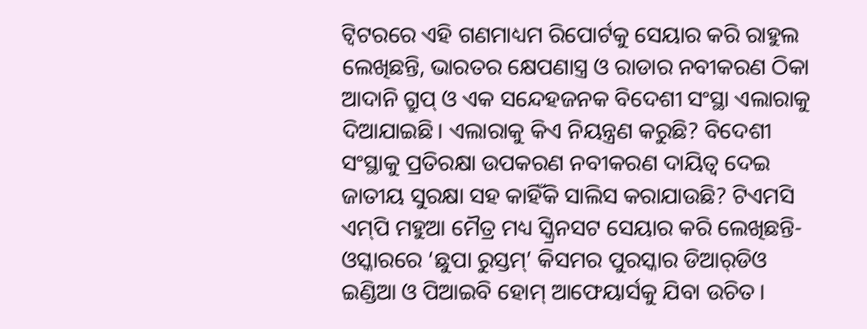ଟ୍ବିଟରରେ ଏହି ଗଣମାଧ୍ୟମ ରିପୋର୍ଟକୁ ସେୟାର କରି ରାହୁଲ ଲେଖିଛନ୍ତି, ଭାରତର କ୍ଷେପଣାସ୍ତ୍ର ଓ ରାଡାର ନବୀକରଣ ଠିକା ଆଦାନି ଗ୍ରୁପ୍ ଓ ଏକ ସନ୍ଦେହଜନକ ବିଦେଶୀ ସଂସ୍ଥା ଏଲାରାକୁ ଦିଆଯାଇଛି। ଏଲାରାକୁ କିଏ ନିୟନ୍ତ୍ରଣ କରୁଛି? ବିଦେଶୀ ସଂସ୍ଥାକୁ ପ୍ରତିରକ୍ଷା ଉପକରଣ ନବୀକରଣ ଦାୟିତ୍ବ ଦେଇ ଜାତୀୟ ସୁରକ୍ଷା ସହ କାହିଁକି ସାଲିସ କରାଯାଉଛି? ଟିଏମସି ଏମ୍‌ପି ମହୁଆ ମୈତ୍ର ମଧ୍ୟ ସ୍କ୍ରିନସଟ ସେୟାର କରି ଲେଖିଛନ୍ତି- ଓସ୍କାରରେ ‘ଛୁପା ରୁସ୍ତମ୍’ କିସମର ପୁରସ୍କାର ଡିଆର୍‌ଡିଓ ଇଣ୍ଡିଆ ଓ ପିଆଇବି ହୋମ୍‌ ଆଫେୟାର୍ସକୁ ଯିବା ଉଚିତ।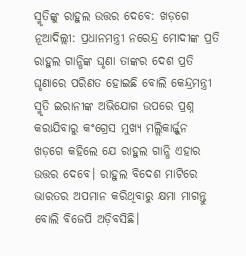ସ୍ମୃତିଙ୍କୁ ରାହୁଲ ଉତ୍ତର ଦେବେ: ଖଡ଼ଗେ
ନୂଆଦିଲ୍ଲୀ: ପ୍ରଧାନମନ୍ତ୍ରୀ ନରେନ୍ଦ୍ର ମୋଦୀଙ୍କ ପ୍ରତି ରାହୁଲ ଗାନ୍ଧିଙ୍କ ଘୃଣା ତାଙ୍କର ଦେଶ ପ୍ରତି ଘୃଣାରେ ପରିଣତ ହୋଇଛି ବୋଲି କେନ୍ଦ୍ରମନ୍ତ୍ରୀ ସ୍ମୃତି ଇରାନୀଙ୍କ ଅଭିଯୋଗ ଉପରେ ପ୍ରଶ୍ନ କରାଯିବାରୁ କଂଗ୍ରେସ ମୁଖ୍ୟ ମଲ୍ଲିକାର୍ଜ୍ଜୁନ ଖଡ଼ଗେ କହିଲେ ଯେ ରାହୁଲ ଗାନ୍ଧି ଏହାର ଉତ୍ତର ଦେବେ। ରାହୁଲ ବିଦେଶ ମାଟିରେ ଭାରତର ଅପମାନ କରିଥିବାରୁ କ୍ଷମା ମାଗନ୍ତୁ ବୋଲି ବିଜେପି ଅଡ଼ିବସିଛି।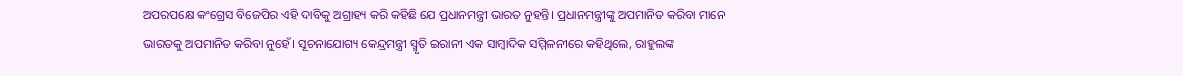ଅପରପକ୍ଷେ କଂଗ୍ରେସ ବିଜେପିର ଏହି ଦାବିକୁ ଅଗ୍ରାହ୍ୟ କରି କହିଛି ଯେ ପ୍ରଧାନମନ୍ତ୍ରୀ ଭାରତ ନୁହନ୍ତି। ପ୍ରଧାନମନ୍ତ୍ରୀଙ୍କୁ ଅପମାନିତ କରିବା ମାନେ ଭାରତକୁ ଅପମାନିତ କରିବା ନୁହେଁ। ସୂଚନାଯୋଗ୍ୟ କେନ୍ଦ୍ରମନ୍ତ୍ରୀ ସ୍ମୃତି ଇରାନୀ ଏକ ସାମ୍ବାଦିକ ସମ୍ମିଳନୀରେ କହିଥିଲେ, ରାହୁଲଙ୍କ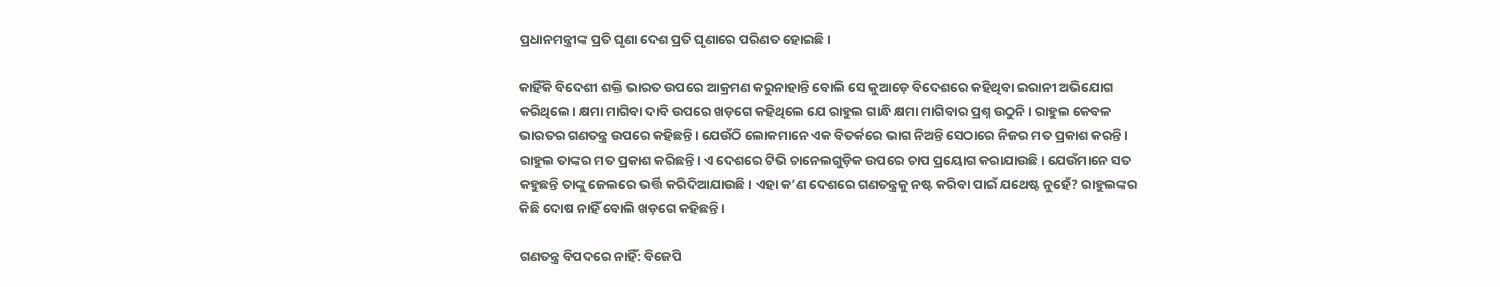ପ୍ରଧାନମନ୍ତ୍ରୀଙ୍କ ପ୍ରତି ଘୃଣା ଦେଶ ପ୍ରତି ଘୃଣାରେ ପରିଣତ ହୋଇଛି।

କାହିଁକି ବିଦେଶୀ ଶକ୍ତି ଭାରତ ଉପରେ ଆକ୍ରମଣ କରୁନାହାନ୍ତି ବୋଲି ସେ କୁଆଡ଼େ ବିଦେଶରେ କହିଥିବା ଇରାନୀ ଅଭିଯୋଗ କରିଥିଲେ। କ୍ଷମା ମାଗିବା ଦାବି ଉପରେ ଖଡ଼ଗେ କହିଥିଲେ ଯେ ରାହୁଲ ଗାନ୍ଧି କ୍ଷମା ମାଗିବାର ପ୍ରଶ୍ନ ଉଠୁନି। ରାହୁଲ କେବଳ ଭାରତର ଗଣତନ୍ତ୍ର ଉପରେ କହିଛନ୍ତି। ଯେଉଁଠି ଲୋକମାନେ ଏକ ବିତର୍କରେ ଭାଗ ନିଅନ୍ତି ସେଠାରେ ନିଜର ମତ ପ୍ରକାଶ କରନ୍ତି। ରାହୁଲ ତାଙ୍କର ମତ ପ୍ରକାଶ କରିଛନ୍ତି। ଏ ଦେଶରେ ଟିଭି ଚାନେଲଗୁଡ଼ିକ ଉପରେ ଚାପ ପ୍ର‌‌ୟୋଗ କରାଯାଉଛି। ଯେଉଁମାନେ ସତ କହୁଛନ୍ତି ତାଙ୍କୁ ଜେଲରେ ଭର୍ତ୍ତି କରିଦିଆଯାଉଛି। ଏହା କ’ଣ ଦେଶରେ ଗଣତନ୍ତ୍ରକୁ ନଷ୍ଟ କରିବା ପାଇଁ ଯଥେଷ୍ଟ ନୁହେଁ? ରାହୁଲଙ୍କର କିଛି ଦୋଷ ନାହିଁ ବୋଲି ଖଡ଼ଗେ କହିଛନ୍ତି।

ଗଣତନ୍ତ୍ର ବିପଦରେ ନାହିଁ: ବିଜେପି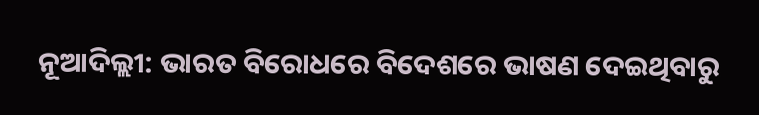ନୂଆଦିଲ୍ଲୀ: ଭାରତ ବିରୋଧରେ ବିଦେଶରେ ଭାଷଣ ଦେଇଥିବାରୁ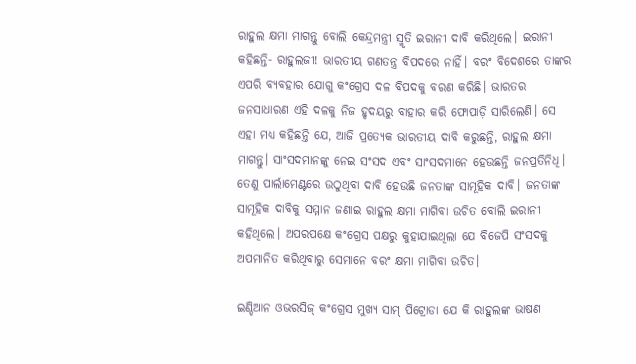ରାହୁଲ କ୍ଷମା ମାଗନ୍ତୁ ବୋଲି କେନ୍ଦ୍ରମନ୍ତ୍ରୀ ସ୍ମୃତି ଇରାନୀ ଦାବି କରିଥିଲେ। ଇରାନୀ କହିଛନ୍ତି- ରାହୁଲଜୀ! ଭାରତୀୟ ଗଣତନ୍ତ୍ର ବିପଦରେ ନାହିଁ। ବରଂ ବିଦେଶରେ ତାଙ୍କର ଏପରି ବ୍ୟବହାର ଯୋଗୁ କଂଗ୍ରେସ ଦଳ ବିପଦକୁ ବରଣ କରିଛି। ଭାରତର ଜନସାଧାରଣ ଏହି ଦଳକୁ ନିଜ ହୃଦୟରୁ ବାହାର କରି ଫୋପାଡ଼ି ସାରିଲେଣି। ସେ ଏହା ମଧ୍ୟ କହିଛନ୍ତି ଯେ, ଆଜି ପ୍ରତ୍ୟେକ ଭାରତୀୟ ଦାବି କରୁଛନ୍ତି, ରାହୁଲ କ୍ଷମା ମାଗନ୍ତୁ। ସାଂସଦମାନଙ୍କୁ ନେଇ ସଂସଦ ଏବଂ ସାଂସଦମାନେ ହେଉଛନ୍ତି ଜନପ୍ରତିନିଧି। ତେଣୁ ପାର୍ଲାମେଣ୍ଟରେ ଉଠୁଥିବା ଦାବି ହେଉଛି ଜନତାଙ୍କ ସାମୂହିକ ଦାବି। ଜନତାଙ୍କ ସାମୂହିକ ଦାବିକୁ ସମ୍ମାନ ଜଣାଇ ରାହୁଲ କ୍ଷମା ମାଗିବା ଉଚିତ ବୋଲି ଇରାନୀ କହିଥିଲେ। ଅପରପକ୍ଷେ କଂଗ୍ରେସ ପକ୍ଷରୁ କୁହାଯାଇଥିଲା ଯେ ବିଜେପି ସଂସଦକୁ ଅପମାନିତ କରିଥିବାରୁ ସେମାନେ ବରଂ କ୍ଷମା ମାଗିବା ଉଚିତ।

ଇଣ୍ଡିଆନ ଓଭରସିଜ୍ କଂଗ୍ରେସ ମୁଖ୍ୟ ସାମ୍‌ ପିଟ୍ରୋଡା ଯେ କି ରାହୁଲଙ୍କ ଭାଷଣ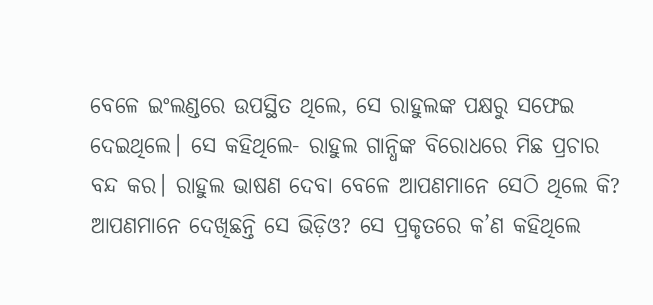ବେଳେ ଇଂଲଣ୍ଡରେ ଉପସ୍ଥିତ ଥିଲେ, ସେ ରାହୁଲଙ୍କ ପକ୍ଷରୁ ସଫେଇ ଦେଇଥିଲେ। ସେ କହିଥିଲେ- ରାହୁଲ ଗାନ୍ଧିଙ୍କ ବିରୋଧରେ ମିଛ ପ୍ରଚାର ବନ୍ଦ କର। ରାହୁଲ ଭାଷଣ ଦେବା ବେଳେ ଆପଣମାନେ ସେଠି ଥିଲେ କି? ଆପଣମାନେ ଦେଖିଛନ୍ତି ସେ ଭିଡ଼ିଓ? ସେ ପ୍ରକୃତରେ କ’ଣ କହିଥିଲେ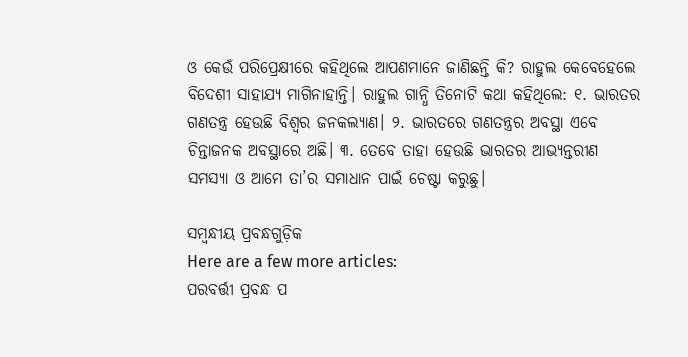ଓ କେଉଁ ପରିପ୍ରେକ୍ଷୀରେ କହିଥିଲେ ଆପଣମାନେ ଜାଣିଛନ୍ତି କି? ରାହୁଲ କେବେହେଲେ ବିଦେଶୀ ସାହାଯ୍ୟ ମାଗିନାହାନ୍ତି। ରାହୁଲ ଗାନ୍ଧି ତିନୋଟି କଥା କହିଥିଲେ: ୧. ଭାରତର ଗଣତନ୍ତ୍ର ହେଉଛି ବିଶ୍ବର ଜନକଲ୍ୟାଣ। ୨. ଭାରତରେ ଗଣତନ୍ତ୍ରର ଅବସ୍ଥା ଏବେ ଚିନ୍ତାଜନକ ଅବସ୍ଥାରେ ଅଛି। ୩. ତେବେ ତାହା ହେଉଛି ଭାରତର ଆଭ୍ୟନ୍ତରୀଣ ସମସ୍ୟା ଓ ଆମେ ତା’ର ସମାଧାନ ପାଇଁ ଚେଷ୍ଟା କରୁଛୁ।

ସମ୍ବନ୍ଧୀୟ ପ୍ରବନ୍ଧଗୁଡ଼ିକ
Here are a few more articles:
ପରବର୍ତ୍ତୀ ପ୍ରବନ୍ଧ ପ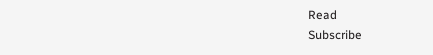Read
Subscribe